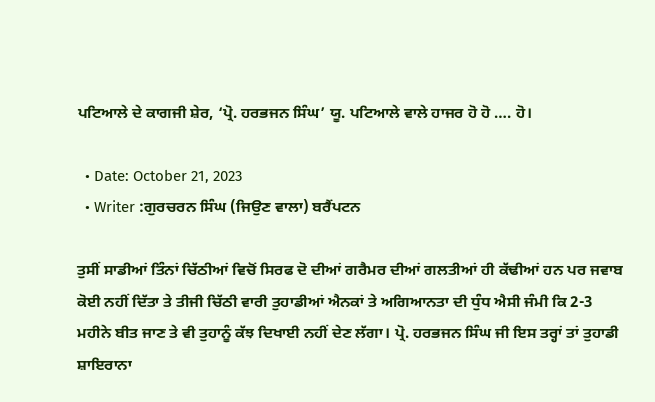ਪਟਿਆਲੇ ਦੇ ਕਾਗਜੀ ਸ਼ੇਰ, ‘ਪ੍ਰੋ. ਹਰਭਜਨ ਸਿੰਘ’ ਯੂ. ਪਟਿਆਲੇ ਵਾਲੇ ਹਾਜਰ ਹੋ ਹੋ …. ਹੋ।

  • Date: October 21, 2023
  • Writer :ਗੁਰਚਰਨ ਸਿੰਘ (ਜਿਉਣ ਵਾਲਾ) ਬਰੈਂਪਟਨ

ਤੁਸੀਂ ਸਾਡੀਆਂ ਤਿੰਨਾਂ ਚਿੱਠੀਆਂ ਵਿਚੋਂ ਸਿਰਫ ਦੋ ਦੀਆਂ ਗਰੈਮਰ ਦੀਆਂ ਗਲਤੀਆਂ ਹੀ ਕੱਢੀਆਂ ਹਨ ਪਰ ਜਵਾਬ ਕੋਈ ਨਹੀਂ ਦਿੱਤਾ ਤੇ ਤੀਜੀ ਚਿੱਠੀ ਵਾਰੀ ਤੁਹਾਡੀਆਂ ਐਨਕਾਂ ਤੇ ਅਗਿਆਨਤਾ ਦੀ ਧੁੰਧ ਐਸੀ ਜੰਮੀ ਕਿ 2-3 ਮਹੀਨੇ ਬੀਤ ਜਾਣ ਤੇ ਵੀ ਤੁਹਾਨੂੰ ਕੱਝ ਦਿਖਾਈ ਨਹੀਂ ਦੇਣ ਲੱਗਾ। ਪ੍ਰੋ. ਹਰਭਜਨ ਸਿੰਘ ਜੀ ਇਸ ਤਰ੍ਹਾਂ ਤਾਂ ਤੁਹਾਡੀ ਸ਼ਾਇਰਾਨਾ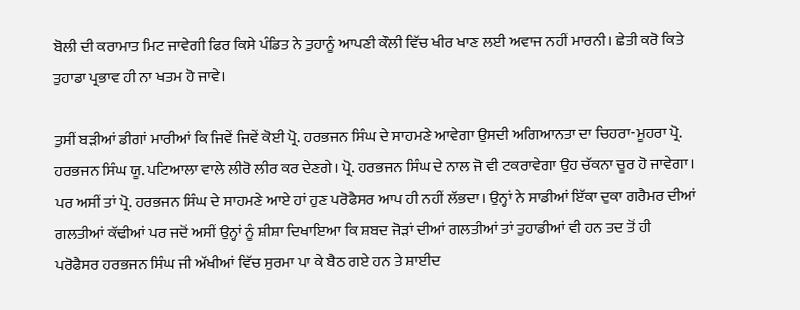ਬੋਲੀ ਦੀ ਕਰਾਮਾਤ ਮਿਟ ਜਾਵੇਗੀ ਫਿਰ ਕਿਸੇ ਪੰਡਿਤ ਨੇ ਤੁਹਾਨੂੰ ਆਪਣੀ ਕੌਲੀ ਵਿੱਚ ਖੀਰ ਖਾਣ ਲਈ ਅਵਾਜ ਨਹੀਂ ਮਾਰਨੀ। ਛੇਤੀ ਕਰੋ ਕਿਤੇ ਤੁਹਾਡਾ ਪ੍ਰਭਾਵ ਹੀ ਨਾ ਖਤਮ ਹੋ ਜਾਵੇ।

ਤੁਸੀਂ ਬੜੀਆਂ ਡੀਗਾਂ ਮਾਰੀਆਂ ਕਿ ਜਿਵੇਂ ਜਿਵੇਂ ਕੋਈ ਪ੍ਰੋ. ਹਰਭਜਨ ਸਿੰਘ ਦੇ ਸਾਹਮਣੇ ਆਵੇਗਾ ਉਸਦੀ ਅਗਿਆਨਤਾ ਦਾ ਚਿਹਰਾ-ਮੂਹਰਾ ਪ੍ਰੋ. ਹਰਭਜਨ ਸਿੰਘ ਯੂ. ਪਟਿਆਲਾ ਵਾਲੇ ਲੀਰੋ ਲੀਰ ਕਰ ਦੇਣਗੇ। ਪ੍ਰੋ. ਹਰਭਜਨ ਸਿੰਘ ਦੇ ਨਾਲ ਜੋ ਵੀ ਟਕਰਾਵੇਗਾ ਉਹ ਚੱਕਨਾ ਚੂਰ ਹੋ ਜਾਵੇਗਾ। ਪਰ ਅਸੀਂ ਤਾਂ ਪ੍ਰੋ. ਹਰਭਜਨ ਸਿੰਘ ਦੇ ਸਾਹਮਣੇ ਆਏ ਹਾਂ ਹੁਣ ਪਰੋਫੈਸਰ ਆਪ ਹੀ ਨਹੀਂ ਲੱਭਦਾ। ਉਨ੍ਹਾਂ ਨੇ ਸਾਡੀਆਂ ਇੱਕਾ ਦੁਕਾ ਗਰੈਮਰ ਦੀਆਂ ਗਲਤੀਆਂ ਕੱਢੀਆਂ ਪਰ ਜਦੋਂ ਅਸੀਂ ਉਨ੍ਹਾਂ ਨੂੰ ਸ਼ੀਸ਼ਾ ਦਿਖਾਇਆ ਕਿ ਸ਼ਬਦ ਜੋੜਾਂ ਦੀਆਂ ਗਲਤੀਆਂ ਤਾਂ ਤੁਹਾਡੀਆਂ ਵੀ ਹਨ ਤਦ ਤੋਂ ਹੀ ਪਰੋਫੈਸਰ ਹਰਭਜਨ ਸਿੰਘ ਜੀ ਅੱਖੀਆਂ ਵਿੱਚ ਸੁਰਮਾ ਪਾ ਕੇ ਬੈਠ ਗਏ ਹਨ ਤੇ ਸ਼ਾਈਦ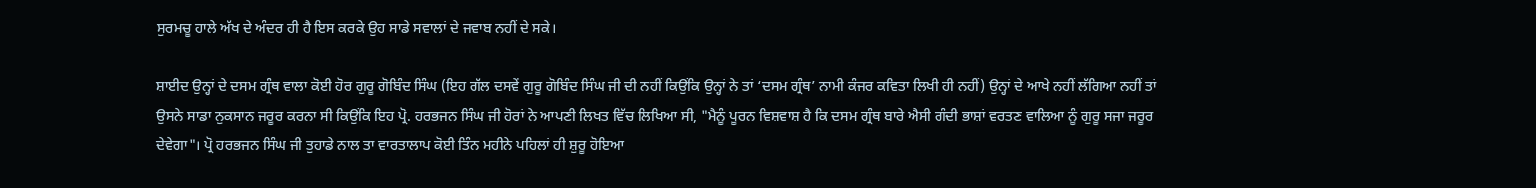ਸੁਰਮਚੂ ਹਾਲੇ ਅੱਖ ਦੇ ਅੰਦਰ ਹੀ ਹੈ ਇਸ ਕਰਕੇ ਉਹ ਸਾਡੇ ਸਵਾਲਾਂ ਦੇ ਜਵਾਬ ਨਹੀਂ ਦੇ ਸਕੇ।

ਸ਼ਾਈਦ ਉਨ੍ਹਾਂ ਦੇ ਦਸਮ ਗ੍ਰੰਥ ਵਾਲਾ ਕੋਈ ਹੋਰ ਗੁਰੂ ਗੋਬਿੰਦ ਸਿੰਘ (ਇਹ ਗੱਲ ਦਸਵੇਂ ਗੁਰੂ ਗੋਬਿੰਦ ਸਿੰਘ ਜੀ ਦੀ ਨਹੀਂ ਕਿਉਂਕਿ ਉਨ੍ਹਾਂ ਨੇ ਤਾਂ ‘ਦਸਮ ਗ੍ਰੰਥ’ ਨਾਮੀ ਕੰਜਰ ਕਵਿਤਾ ਲਿਖੀ ਹੀ ਨਹੀਂ) ਉਨ੍ਹਾਂ ਦੇ ਆਖੇ ਨਹੀਂ ਲੱਗਿਆ ਨਹੀਂ ਤਾਂ ਉਸਨੇ ਸਾਡਾ ਨੁਕਸਾਨ ਜਰੂਰ ਕਰਨਾ ਸੀ ਕਿਉਂਕਿ ਇਹ ਪ੍ਰੋ. ਹਰਭਜਨ ਸਿੰਘ ਜੀ ਹੋਰਾਂ ਨੇ ਆਪਣੀ ਲਿਖਤ ਵਿੱਚ ਲਿਖਿਆ ਸੀ, "ਮੈਨੂੰ ਪੂਰਨ ਵਿਸ਼ਵਾਸ਼ ਹੈ ਕਿ ਦਸਮ ਗ੍ਰੰਥ ਬਾਰੇ ਐਸੀ ਗੰਦੀ ਭਾਸ਼ਾਂ ਵਰਤਣ ਵਾਲਿਆ ਨੂੰ ਗੁਰੂ ਸਜਾ ਜਰੂਰ ਦੇਵੇਗਾ"। ਪ੍ਰੋ ਹਰਭਜਨ ਸਿੰਘ ਜੀ ਤੁਹਾਡੇ ਨਾਲ ਤਾ ਵਾਰਤਾਲਾਪ ਕੋਈ ਤਿੰਨ ਮਹੀਨੇ ਪਹਿਲਾਂ ਹੀ ਸ਼ੁਰੂ ਹੋਇਆ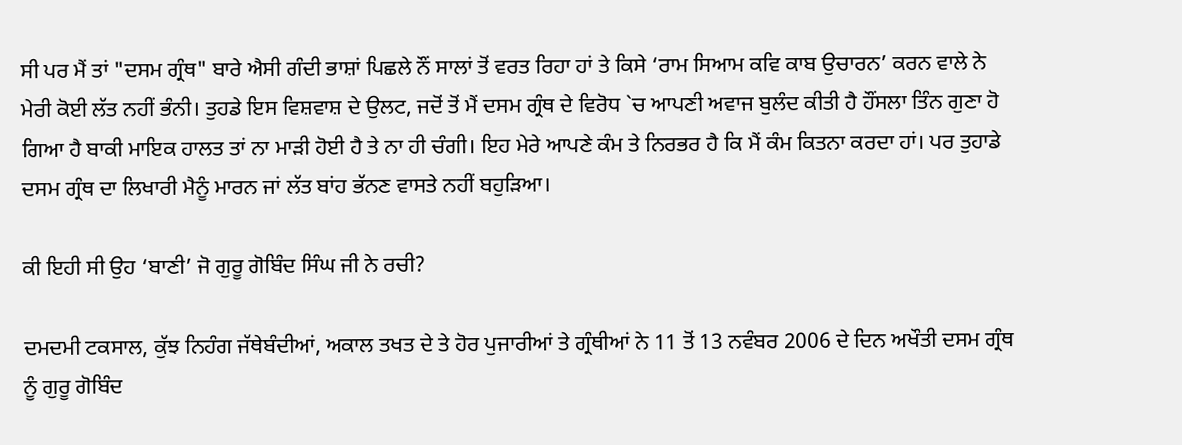ਸੀ ਪਰ ਮੈਂ ਤਾਂ "ਦਸਮ ਗ੍ਰੰਥ" ਬਾਰੇ ਐਸੀ ਗੰਦੀ ਭਾਸ਼ਾਂ ਪਿਛਲੇ ਨੌਂ ਸਾਲਾਂ ਤੋਂ ਵਰਤ ਰਿਹਾ ਹਾਂ ਤੇ ਕਿਸੇ ‘ਰਾਮ ਸਿਆਮ ਕਵਿ ਕਾਬ ਉਚਾਰਨ’ ਕਰਨ ਵਾਲੇ ਨੇ ਮੇਰੀ ਕੋਈ ਲੱਤ ਨਹੀਂ ਭੰਨੀ। ਤੁਹਡੇ ਇਸ ਵਿਸ਼ਵਾਸ਼ ਦੇ ਉਲਟ, ਜਦੋਂ ਤੋਂ ਮੈਂ ਦਸਮ ਗ੍ਰੰਥ ਦੇ ਵਿਰੋਧ `ਚ ਆਪਣੀ ਅਵਾਜ ਬੁਲੰਦ ਕੀਤੀ ਹੈ ਹੌਂਸਲਾ ਤਿੰਨ ਗੁਣਾ ਹੋ ਗਿਆ ਹੈ ਬਾਕੀ ਮਾਇਕ ਹਾਲਤ ਤਾਂ ਨਾ ਮਾੜੀ ਹੋਈ ਹੈ ਤੇ ਨਾ ਹੀ ਚੰਗੀ। ਇਹ ਮੇਰੇ ਆਪਣੇ ਕੰਮ ਤੇ ਨਿਰਭਰ ਹੈ ਕਿ ਮੈਂ ਕੰਮ ਕਿਤਨਾ ਕਰਦਾ ਹਾਂ। ਪਰ ਤੁਹਾਡੇ ਦਸਮ ਗ੍ਰੰਥ ਦਾ ਲਿਖਾਰੀ ਮੈਨੂੰ ਮਾਰਨ ਜਾਂ ਲੱਤ ਬਾਂਹ ਭੱਨਣ ਵਾਸਤੇ ਨਹੀਂ ਬਹੁੜਿਆ।

ਕੀ ਇਹੀ ਸੀ ਉਹ ‘ਬਾਣੀ’ ਜੋ ਗੁਰੂ ਗੋਬਿੰਦ ਸਿੰਘ ਜੀ ਨੇ ਰਚੀ?

ਦਮਦਮੀ ਟਕਸਾਲ, ਕੁੱਝ ਨਿਹੰਗ ਜੱਥੇਬੰਦੀਆਂ, ਅਕਾਲ ਤਖਤ ਦੇ ਤੇ ਹੋਰ ਪੁਜਾਰੀਆਂ ਤੇ ਗ੍ਰੰਥੀਆਂ ਨੇ 11 ਤੋਂ 13 ਨਵੰਬਰ 2006 ਦੇ ਦਿਨ ਅਖੌਤੀ ਦਸਮ ਗ੍ਰੰਥ ਨੂੰ ਗੁਰੂ ਗੋਬਿੰਦ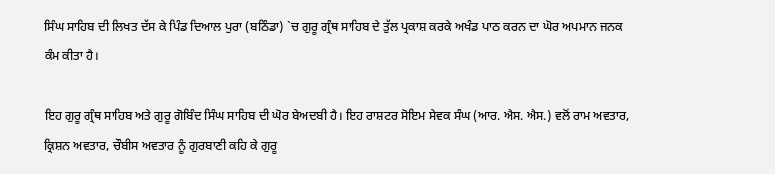ਸਿੰਘ ਸਾਹਿਬ ਦੀ ਲਿਖਤ ਦੱਸ ਕੇ ਪਿੰਡ ਦਿਆਲ ਪੁਰਾ (ਬਠਿੰਡਾ) `ਚ ਗੁਰੂ ਗ੍ਰੰਥ ਸਾਹਿਬ ਦੇ ਤੁੱਲ ਪ੍ਰਕਾਸ਼ ਕਰਕੇ ਅਖੰਡ ਪਾਠ ਕਰਨ ਦਾ ਘੋਰ ਅਪਮਾਨ ਜਨਕ ਕੰਮ ਕੀਤਾ ਹੈ।

ਇਹ ਗੁਰੂ ਗ੍ਰੰਥ ਸਾਹਿਬ ਅਤੇ ਗੁਰੂ ਗੋਬਿੰਦ ਸਿੰਘ ਸਾਹਿਬ ਦੀ ਘੋਰ ਬੇਅਦਬੀ ਹੈ। ਇਹ ਰਾਸ਼ਟਰ ਸੋਇਮ ਸੇਵਕ ਸੰਘ (ਆਰ. ਐਸ. ਐਸ.) ਵਲੋਂ ਰਾਮ ਅਵਤਾਰ, ਕ੍ਰਿਸ਼ਨ ਅਵਤਾਰ, ਚੌਬੀਸ ਅਵਤਾਰ ਨੂੰ ਗੁਰਬਾਣੀ ਕਹਿ ਕੇ ਗੁਰੂ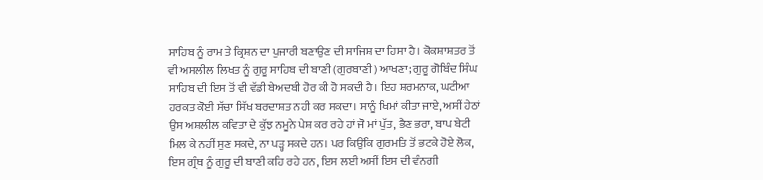ਸਾਹਿਬ ਨੂੰ ਰਾਮ ਤੇ ਕ੍ਰਿਸ਼ਨ ਦਾ ਪੁਜਾਰੀ ਬਣਾਉਣ ਦੀ ਸਾਜਿਸ਼ ਦਾ ਹਿਸਾ ਹੈ। ਕੋਕਸ਼ਾਸ਼ਤਰ ਤੋਂ ਵੀ ਅਸਲੀਲ ਲਿਖਤ ਨੂੰ ਗੁਰੂ ਸਾਹਿਬ ਦੀ ਬਾਣੀ (ਗੁਰਬਾਣੀ) ਆਖਣਾ; ਗੁਰੂ ਗੋਬਿੰਦ ਸਿੰਘ ਸਾਹਿਬ ਦੀ ਇਸ ਤੋਂ ਵੀ ਵੱਡੀ ਬੇਅਦਬੀ ਹੋਰ ਕੀ ਹੋ ਸਕਦੀ ਹੈ। ਇਹ ਸ਼ਰਮਨਾਕ, ਘਟੀਆ ਹਰਕਤ ਕੋਈ ਸੱਚਾ ਸਿੱਖ ਬਰਦਾਸ਼ਤ ਨਹੀ ਕਰ ਸਕਦਾ। ਸਾਨੂੰ ਖਿਮਾਂ ਕੀਤਾ ਜਾਏ, ਅਸੀਂ ਹੇਠਾਂ ਉਸ ਅਸ਼ਲੀਲ ਕਵਿਤਾ ਦੇ ਕੁੱਝ ਨਮੂਨੇ ਪੇਸ਼ ਕਰ ਰਹੇ ਹਾਂ ਜੋ ਮਾਂ ਪੁੱਤ, ਭੈਣ ਭਰਾ, ਬਾਪ ਬੇਟੀ ਮਿਲ ਕੇ ਨਹੀਂ ਸੁਣ ਸਕਦੇ, ਨਾ ਪੜ੍ਹ ਸਕਦੇ ਹਨ। ਪਰ ਕਿਉਂਕਿ ਗੁਰਮਤਿ ਤੋਂ ਭਟਕੇ ਹੋਏ ਲੋਕ, ਇਸ ਗ੍ਰੰਥ ਨੂੰ ਗੁਰੂ ਦੀ ਬਾਣੀ ਕਹਿ ਰਹੇ ਹਨ, ਇਸ ਲਈ ਅਸੀਂ ਇਸ ਦੀ ਵੰਨਗੀ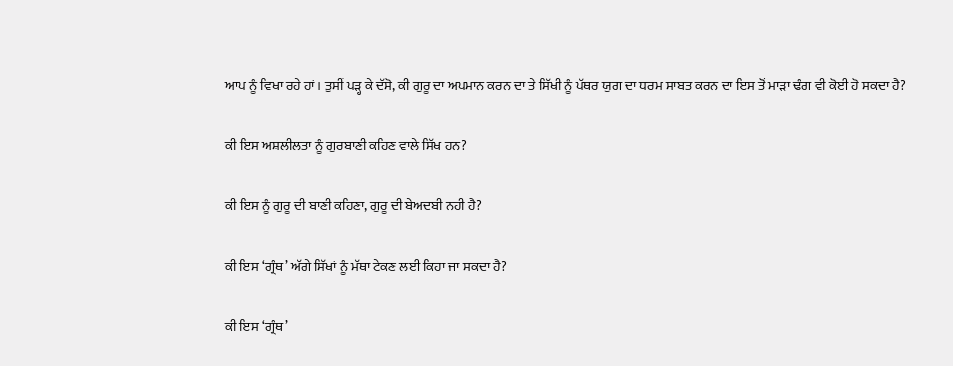ਆਪ ਨੂੰ ਵਿਖਾ ਰਹੇ ਹਾਂ। ਤੁਸੀਂ ਪੜ੍ਹ ਕੇ ਦੱਸੋ, ਕੀ ਗੁਰੂ ਦਾ ਅਪਮਾਨ ਕਰਨ ਦਾ ਤੇ ਸਿੱਖੀ ਨੂੰ ਪੱਥਰ ਯੁਗ ਦਾ ਧਰਮ ਸਾਬਤ ਕਰਨ ਦਾ ਇਸ ਤੋਂ ਮਾੜਾ ਢੰਗ ਵੀ ਕੋਈ ਹੋ ਸਕਦਾ ਹੈ?

ਕੀ ਇਸ ਅਸ਼ਲੀਲਤਾ ਨੂੰ ਗੁਰਬਾਣੀ ਕਹਿਣ ਵਾਲੇ ਸਿੱਖ ਹਨ?

ਕੀ ਇਸ ਨੂੰ ਗੁਰੂ ਦੀ ਬਾਣੀ ਕਹਿਣਾ, ਗੁਰੂ ਦੀ ਬੇਅਦਬੀ ਨਹੀ ਹੈ?

ਕੀ ਇਸ ‘ਗ੍ਰੰਥ’ ਅੱਗੇ ਸਿੱਖਾਂ ਨੂੰ ਮੱਥਾ ਟੇਕਣ ਲਈ ਕਿਹਾ ਜਾ ਸਕਦਾ ਹੈ?

ਕੀ ਇਸ ‘ਗ੍ਰੰਥ’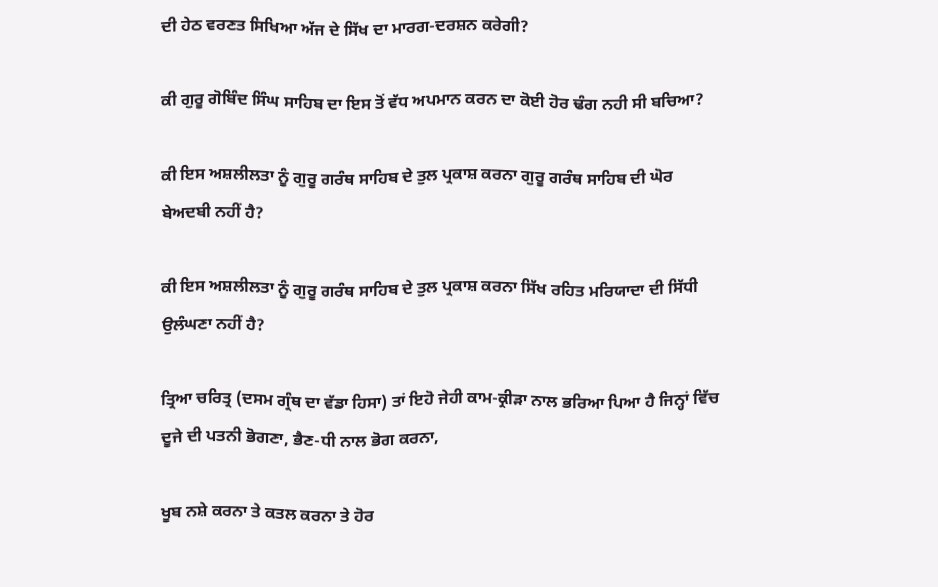ਦੀ ਹੇਠ ਵਰਣਤ ਸਿਖਿਆ ਅੱਜ ਦੇ ਸਿੱਖ ਦਾ ਮਾਰਗ-ਦਰਸ਼ਨ ਕਰੇਗੀ?

ਕੀ ਗੁਰੂ ਗੋਬਿੰਦ ਸਿੰਘ ਸਾਹਿਬ ਦਾ ਇਸ ਤੋਂ ਵੱਧ ਅਪਮਾਨ ਕਰਨ ਦਾ ਕੋਈ ਹੋਰ ਢੰਗ ਨਹੀ ਸੀ ਬਚਿਆ?

ਕੀ ਇਸ ਅਸ਼ਲੀਲਤਾ ਨੂੰ ਗੁਰੂ ਗਰੰਥ ਸਾਹਿਬ ਦੇ ਤੁਲ ਪ੍ਰਕਾਸ਼ ਕਰਨਾ ਗੁਰੂ ਗਰੰਥ ਸਾਹਿਬ ਦੀ ਘੋਰ ਬੇਅਦਬੀ ਨਹੀਂ ਹੈ?

ਕੀ ਇਸ ਅਸ਼ਲੀਲਤਾ ਨੂੰ ਗੁਰੂ ਗਰੰਥ ਸਾਹਿਬ ਦੇ ਤੁਲ ਪ੍ਰਕਾਸ਼ ਕਰਨਾ ਸਿੱਖ ਰਹਿਤ ਮਰਿਯਾਦਾ ਦੀ ਸਿੱਧੀ ਉਲੰਘਣਾ ਨਹੀਂ ਹੈ?

ਤ੍ਰਿਆ ਚਰਿਤ੍ਰ (ਦਸਮ ਗ੍ਰੰਥ ਦਾ ਵੱਡਾ ਹਿਸਾ) ਤਾਂ ਇਹੋ ਜੇਹੀ ਕਾਮ-ਕ੍ਰੀੜਾ ਨਾਲ ਭਰਿਆ ਪਿਆ ਹੈ ਜਿਨ੍ਹਾਂ ਵਿੱਚ ਦੂਜੇ ਦੀ ਪਤਨੀ ਭੋਗਣਾ, ਭੈਣ-ਧੀ ਨਾਲ ਭੋਗ ਕਰਨਾ,

ਖੂਬ ਨਸ਼ੇ ਕਰਨਾ ਤੇ ਕਤਲ ਕਰਨਾ ਤੇ ਹੋਰ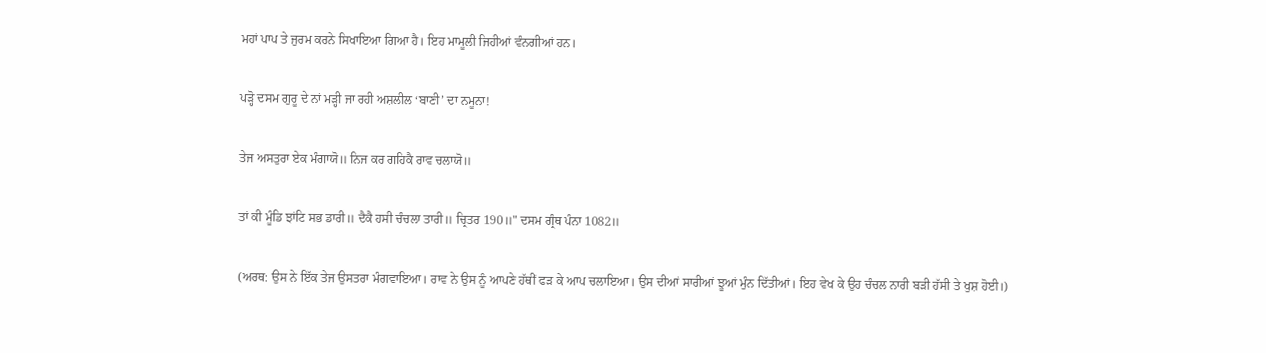ਮਹਾਂ ਪਾਪ ਤੇ ਜੁਰਮ ਕਰਨੇ ਸਿਖਾਇਆ ਗਿਆ ਹੈ। ਇਹ ਮਾਮੂਲੀ ਜਿਹੀਆਂ ਵੰਨਗੀਆਂ ਹਨ।

ਪੜ੍ਹੋ ਦਸਮ ਗੁਰੂ ਦੇ ਨਾਂ ਮੜ੍ਹੀ ਜਾ ਰਹੀ ਅਸ਼ਲੀਲ ‘ਬਾਣੀ’ ਦਾ ਨਮੂਨਾ!

ਤੇਜ ਅਸਤੁਰਾ ਏਕ ਮੰਗਾਯੋ॥ ਨਿਜ ਕਰ ਗਹਿਕੈ ਰਾਵ ਚਲਾਯੋ॥

ਤਾਂ ਕੀ ਮੂੰਡਿ ਝਾਂਟਿ ਸਭ ਡਾਰੀ॥ ਦੈਕੈ ਹਸੀ ਚੰਚਲਾ ਤਾਰੀ॥ ਚ੍ਰਿਤਰ 190॥" ਦਸਮ ਗ੍ਰੰਥ ਪੰਨਾ 1082॥

(ਅਰਥ: ਉਸ ਨੇ ਇੱਕ ਤੇਜ ਉਸਤਰਾ ਮੰਗਵਾਇਆ। ਰਾਵ ਨੇ ਉਸ ਨੂੰ ਆਪਣੇ ਹੱਥੀਂ ਫੜ ਕੇ ਆਪ ਚਲਾਇਆ। ਉਸ ਦੀਆਂ ਸਾਰੀਆਂ ਝੂਆਂ ਮੁੰਨ ਦਿੱਤੀਆਂ। ਇਹ ਵੇਖ ਕੇ ਉਹ ਚੰਚਲ ਨਾਰੀ ਬੜੀ ਹੱਸੀ ਤੇ ਖੁਸ਼ ਹੋਈ।)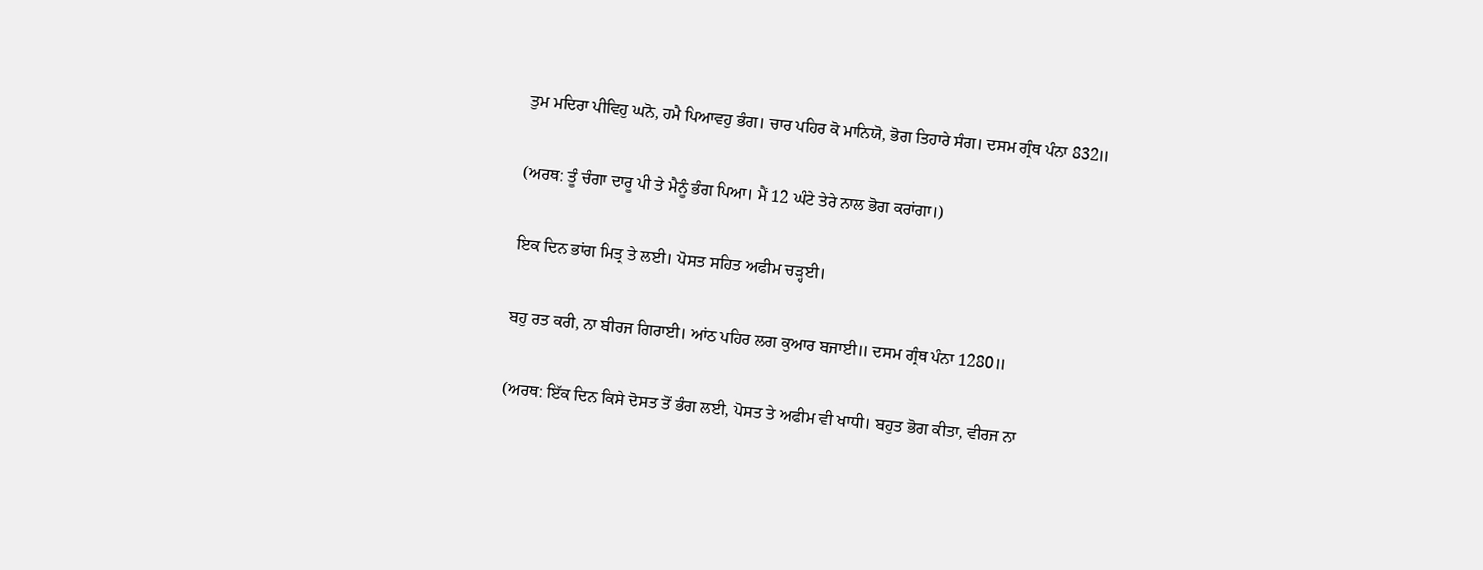ਤੁਮ ਮਦਿਰਾ ਪੀਵਿਹੁ ਘਨੋ, ਹਮੈ ਪਿਆਵਹੁ ਭੰਗ। ਚਾਰ ਪਹਿਰ ਕੋ ਮਾਨਿਯੋ, ਭੋਗ ਤਿਹਾਰੇ ਸੰਗ। ਦਸਮ ਗ੍ਰੰਥ ਪੰਨਾ 832॥

(ਅਰਥ: ਤੂੰ ਚੰਗਾ ਦਾਰੂ ਪੀ ਤੇ ਮੈਨੂੰ ਭੰਗ ਪਿਆ। ਮੈਂ 12 ਘੰਟੇ ਤੇਰੇ ਨਾਲ ਭੋਗ ਕਰਾਂਗਾ।)

ਇਕ ਦਿਨ ਭਾਂਗ ਮਿਤ੍ਰ ਤੇ ਲਈ। ਪੋਸਤ ਸਹਿਤ ਅਫੀਮ ਚੜ੍ਹਈ।

ਬਹੁ ਰਤ ਕਰੀ, ਨਾ ਬੀਰਜ ਗਿਰਾਈ। ਆਂਠ ਪਹਿਰ ਲਗ ਕੁਆਰ ਬਜਾਈ॥ ਦਸਮ ਗ੍ਰੰਥ ਪੰਨਾ 1280॥

(ਅਰਥ: ਇੱਕ ਦਿਨ ਕਿਸੇ ਦੋਸਤ ਤੋਂ ਭੰਗ ਲਈ, ਪੋਸਤ ਤੇ ਅਫੀਮ ਵੀ ਖਾਧੀ। ਬਹੁਤ ਭੋਗ ਕੀਤਾ, ਵੀਰਜ ਨਾ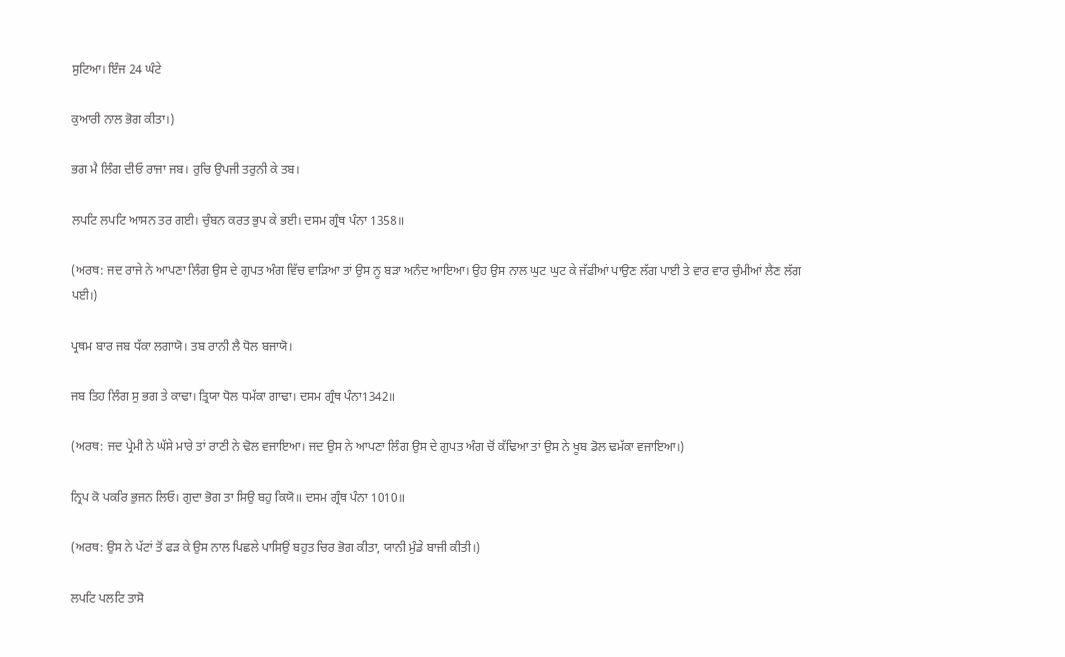ਸੁਟਿਆ। ਇੰਜ 24 ਘੰਟੇ

ਕੁਆਰੀ ਨਾਲ ਭੋਗ ਕੀਤਾ।)

ਭਗ ਮੈ ਲਿੰਗ ਦੀਓ ਰਾਜਾ ਜਬ। ਰੁਚਿ ਉਪਜੀ ਤਰੁਨੀ ਕੇ ਤਬ।

ਲਪਟਿ ਲਪਟਿ ਆਸਨ ਤਰ ਗਈ। ਚੁੰਬਨ ਕਰਤ ਭੁਪ ਕੇ ਭਈ। ਦਸਮ ਗ੍ਰੰਥ ਪੰਨਾ 1358॥

(ਅਰਥ: ਜਦ ਰਾਜੇ ਨੇ ਆਪਣਾ ਲਿੰਗ ਉਸ ਦੇ ਗੁਪਤ ਅੰਗ ਵਿੱਚ ਵਾੜਿਆ ਤਾਂ ਉਸ ਨੂ ਬੜਾ ਅਨੰਦ ਆਇਆ। ਉਹ ਉਸ ਨਾਲ ਘੁਟ ਘੁਟ ਕੇ ਜੱਫੀਆਂ ਪਾਉਣ ਲੱਗ ਪਾਈ ਤੇ ਵਾਰ ਵਾਰ ਚੁੰਮੀਆਂ ਲੈਣ ਲੱਗ ਪਈ।)

ਪ੍ਰਥਮ ਬਾਰ ਜਬ ਧੱਕਾ ਲਗਾਯੋ। ਤਬ ਰਾਨੀ ਲੈ ਧੋਲ ਬਜਾਯੋ।

ਜਬ ਤਿਹ ਲਿੰਗ ਸੁ ਭਗ ਤੇ ਕਾਢਾ। ਤ੍ਰਿਯਾ ਧੋਲ ਧਮੱਕਾ ਗਾਢਾ। ਦਸਮ ਗ੍ਰੰਥ ਪੰਨਾ1342॥

(ਅਰਥ: ਜਦ ਪ੍ਰੇਮੀ ਨੇ ਘੱਸੇ ਮਾਰੇ ਤਾਂ ਰਾਣੀ ਨੇ ਢੋਲ ਵਜਾਇਆ। ਜਦ ਉਸ ਨੇ ਆਪਣਾ ਲਿੰਗ ਉਸ ਦੇ ਗੁਪਤ ਅੰਗ ਚੋਂ ਕੱਢਿਆ ਤਾਂ ਉਸ ਨੇ ਖੂਬ ਡੋਲ ਢਮੱਕਾ ਵਜਾਇਆ।)

ਨ੍ਰਿਪ ਕੋ ਪਕਰਿ ਭੁਜਨ ਲਿਓ। ਗੁਦਾ ਭੋਗ ਤਾ ਸਿਉ ਬਹੁ ਕਿਯੋ॥ ਦਸਮ ਗ੍ਰੰਥ ਪੰਨਾ 1010॥

(ਅਰਥ: ਉਸ ਨੇ ਪੱਟਾਂ ਤੋਂ ਫੜ ਕੇ ਉਸ ਨਾਲ ਪਿਛਲੇ ਪਾਸਿਉਂ ਬਹੁਤ ਚਿਰ ਭੋਗ ਕੀਤਾ, ਯਾਨੀ ਮੁੰਡੇ ਬਾਜੀ ਕੀਤੀ।)

ਲਪਟਿ ਪਲਟਿ ਤਾਸੋ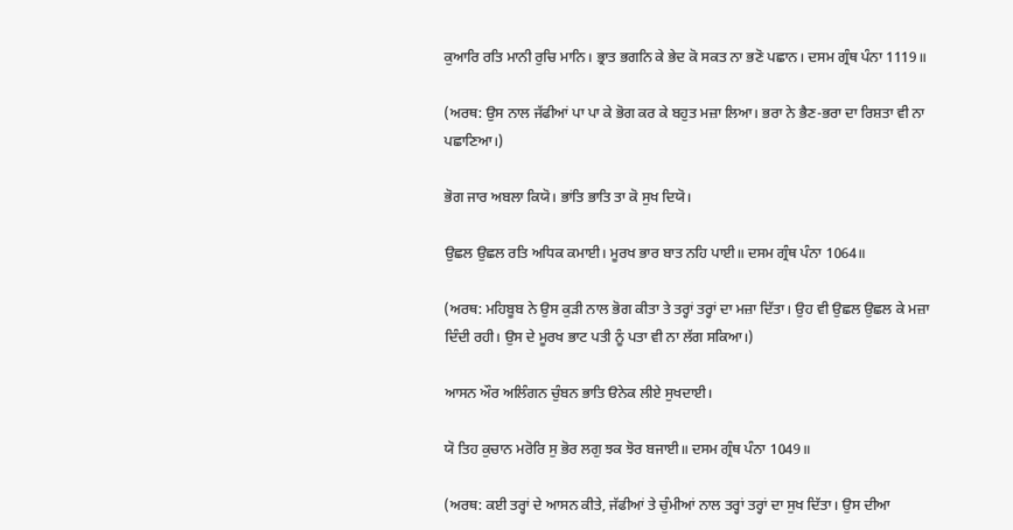ਕੁਆਰਿ ਰਤਿ ਮਾਨੀ ਰੁਚਿ ਮਾਨਿ। ਭ੍ਰਾਤ ਭਗਨਿ ਕੇ ਭੇਦ ਕੋ ਸਕਤ ਨਾ ਭਣੋ ਪਛਾਨ। ਦਸਮ ਗ੍ਰੰਥ ਪੰਨਾ 1119॥

(ਅਰਥ: ਉਸ ਨਾਲ ਜੱਫੀਆਂ ਪਾ ਪਾ ਕੇ ਭੋਗ ਕਰ ਕੇ ਬਹੁਤ ਮਜ਼ਾ ਲਿਆ। ਭਰਾ ਨੇ ਭੈਣ-ਭਰਾ ਦਾ ਰਿਸ਼ਤਾ ਵੀ ਨਾ ਪਛਾਣਿਆ।)

ਭੋਗ ਜਾਰ ਅਬਲਾ ਕਿਯੋ। ਭਾਂਤਿ ਭਾਤਿ ਤਾ ਕੋ ਸੁਖ ਦਿਯੋ।

ਉਛਲ ਉਛਲ ਰਤਿ ਅਧਿਕ ਕਮਾਈ। ਮੂਰਖ ਭਾਰ ਬਾਤ ਨਹਿ ਪਾਈ॥ ਦਸਮ ਗ੍ਰੰਥ ਪੰਨਾ 1064॥

(ਅਰਥ: ਮਹਿਬੂਬ ਨੇ ਉਸ ਕੁੜੀ ਨਾਲ ਭੋਗ ਕੀਤਾ ਤੇ ਤਰ੍ਹਾਂ ਤਰ੍ਹਾਂ ਦਾ ਮਜ਼ਾ ਦਿੱਤਾ। ਉਹ ਵੀ ਉਛਲ ਉਛਲ ਕੇ ਮਜ਼ਾ ਦਿੰਦੀ ਰਹੀ। ਉਸ ਦੇ ਮੂਰਖ ਭਾਟ ਪਤੀ ਨੂੰ ਪਤਾ ਵੀ ਨਾ ਲੱਗ ਸਕਿਆ।)

ਆਸਨ ਔਰ ਅਲਿੰਗਨ ਚੁੰਬਨ ਭਾਤਿ ੳਨੇਕ ਲੀਏ ਸੁਖਦਾਈ।

ਯੋ ਤਿਹ ਕੁਚਾਨ ਮਰੋਰਿ ਸੁ ਭੋਰ ਲਗੁ ਝਕ ਝੋਰ ਬਜਾਈ॥ ਦਸਮ ਗ੍ਰੰਥ ਪੰਨਾ 1049॥

(ਅਰਥ: ਕਈ ਤਰ੍ਹਾਂ ਦੇ ਆਸਨ ਕੀਤੇ, ਜੱਫੀਆਂ ਤੇ ਚੁੰਮੀਆਂ ਨਾਲ ਤਰ੍ਹਾਂ ਤਰ੍ਹਾਂ ਦਾ ਸੁਖ ਦਿੱਤਾ। ਉਸ ਦੀਆ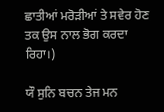ਛਾਤੀਆਂ ਮਰੋੜੀਆਂ ਤੇ ਸਵੇਰ ਹੋਣ ਤਕ ਉਸ ਨਾਲ ਭੋਗ ਕਰਦਾ ਰਿਹਾ।)

ਯੌ ਸੁਨਿ ਬਚਨ ਤੇਜ ਮਨ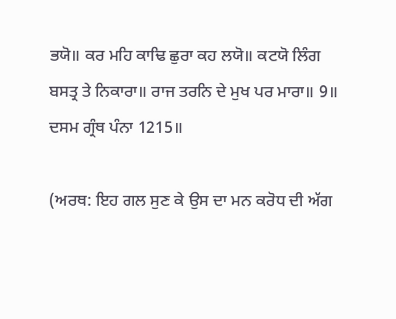ਭਯੋ॥ ਕਰ ਮਹਿ ਕਾਢਿ ਛੁਰਾ ਕਹ ਲਯੋ॥ ਕਟਯੋ ਲਿੰਗ ਬਸਤ੍ਰ ਤੇ ਨਿਕਾਰਾ॥ ਰਾਜ ਤਰਨਿ ਦੇ ਮੁਖ ਪਰ ਮਾਰਾ॥ 9॥ ਦਸਮ ਗ੍ਰੰਥ ਪੰਨਾ 1215॥

(ਅਰਥ: ਇਹ ਗਲ ਸੁਣ ਕੇ ਉਸ ਦਾ ਮਨ ਕਰੋਧ ਦੀ ਅੱਗ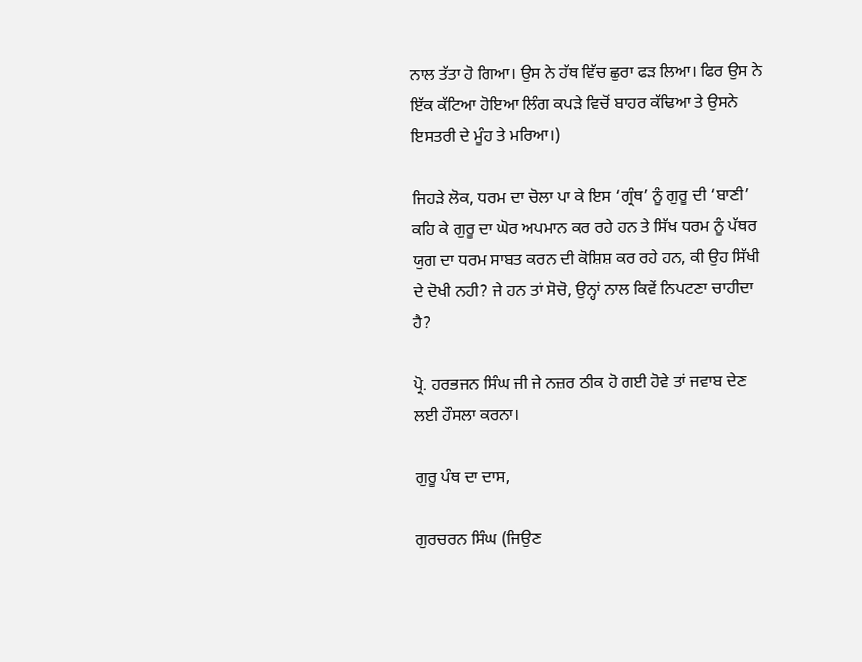ਨਾਲ ਤੱਤਾ ਹੋ ਗਿਆ। ਉਸ ਨੇ ਹੱਥ ਵਿੱਚ ਛੁਰਾ ਫੜ ਲਿਆ। ਫਿਰ ਉਸ ਨੇ ਇੱਕ ਕੱਟਿਆ ਹੋਇਆ ਲਿੰਗ ਕਪੜੇ ਵਿਚੋਂ ਬਾਹਰ ਕੱਢਿਆ ਤੇ ਉਸਨੇ ਇਸਤਰੀ ਦੇ ਮੂੰਹ ਤੇ ਮਰਿਆ।)

ਜਿਹੜੇ ਲੋਕ, ਧਰਮ ਦਾ ਚੋਲਾ ਪਾ ਕੇ ਇਸ ‘ਗ੍ਰੰਥ’ ਨੂੰ ਗੁਰੂ ਦੀ ‘ਬਾਣੀ’ ਕਹਿ ਕੇ ਗੁਰੂ ਦਾ ਘੋਰ ਅਪਮਾਨ ਕਰ ਰਹੇ ਹਨ ਤੇ ਸਿੱਖ ਧਰਮ ਨੂੰ ਪੱਥਰ ਯੁਗ ਦਾ ਧਰਮ ਸਾਬਤ ਕਰਨ ਦੀ ਕੋਸ਼ਿਸ਼ ਕਰ ਰਹੇ ਹਨ, ਕੀ ਉਹ ਸਿੱਖੀ ਦੇ ਦੋਖੀ ਨਹੀ? ਜੇ ਹਨ ਤਾਂ ਸੋਚੋ, ਉਨ੍ਹਾਂ ਨਾਲ ਕਿਵੇਂ ਨਿਪਟਣਾ ਚਾਹੀਦਾ ਹੈ?

ਪ੍ਰੋ. ਹਰਭਜਨ ਸਿੰਘ ਜੀ ਜੇ ਨਜ਼ਰ ਠੀਕ ਹੋ ਗਈ ਹੋਵੇ ਤਾਂ ਜਵਾਬ ਦੇਣ ਲਈ ਹੌਸਲਾ ਕਰਨਾ।

ਗੁਰੂ ਪੰਥ ਦਾ ਦਾਸ,

ਗੁਰਚਰਨ ਸਿੰਘ (ਜਿਉਣ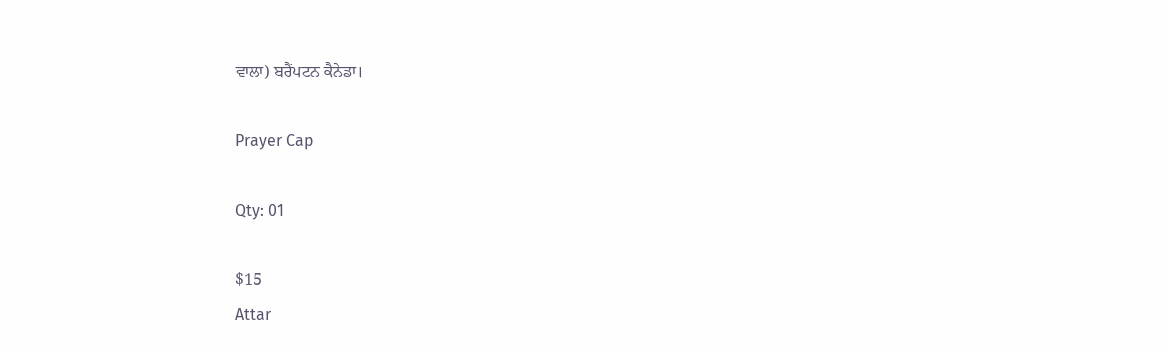ਵਾਲਾ) ਬਰੈਂਪਟਨ ਕੈਨੇਡਾ।

Prayer Cap

Qty: 01

$15
Attar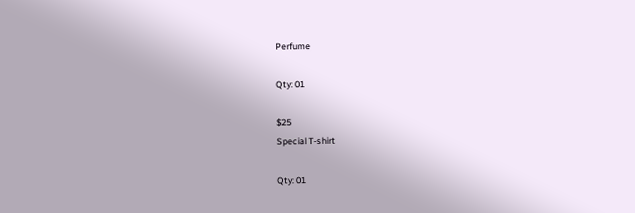Perfume

Qty: 01

$25
Special T-shirt

Qty: 01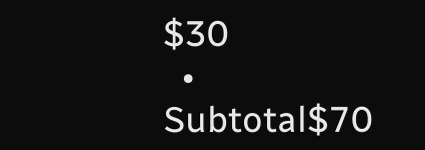$30
  • Subtotal$70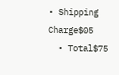• Shipping Charge$05
  • Total$75